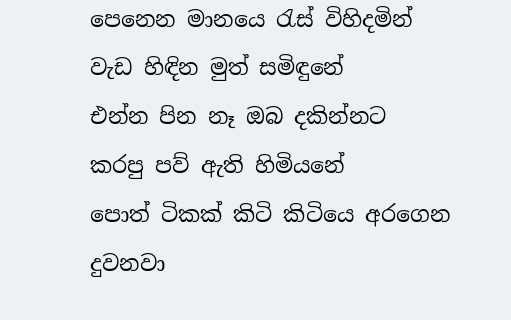පෙනෙන මානයෙ රැස් විහිදමින්
වැඩ හිඳින මුත් සමිඳුනේ
එන්න පින නෑ ඔබ දකින්නට
කරපු පව් ඇති හිමියනේ
පොත් ටිකක් කිටි කිටියෙ අරගෙන
දුවනවා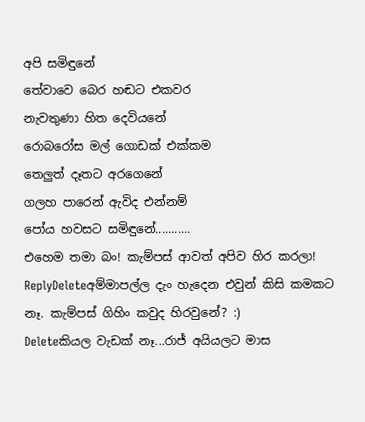අපි සමිඳුනේ
තේවාවෙ බෙර හඬට එකවර
නැවතුණා හිත දෙවියනේ
රොබරෝස මල් ගොඩක් එක්කම
තෙලුත් දෑතට අරගෙනේ
ගලහ පාරෙන් ඇවිද එන්නම්
පෝය හවසට සමිඳුනේ...........
එහෙම තමා බං! කැම්පස් ආවත් අපිව හිර කරලා!
ReplyDeleteඅම්මාපල්ල දැං හැදෙන එවුන් කිසි කමකට නෑ. කැම්පස් ගිහිං කවුද හිරවුනේ? :)
Deleteකියල වැඩක් නෑ...රාජ් අයියලට මාස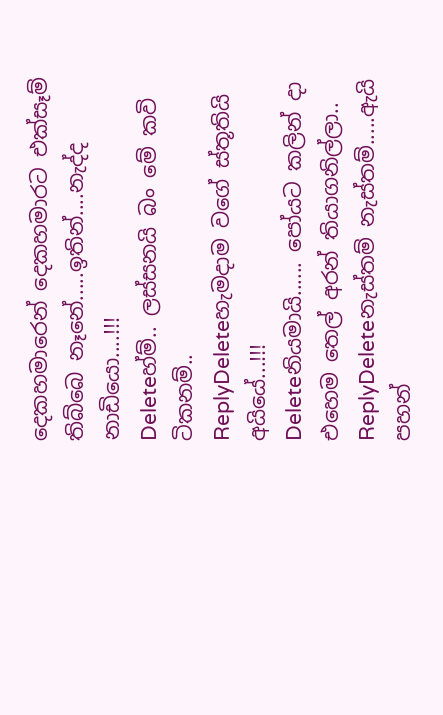දෙකහමාරෙන් දෙකහමාරට එක්සෑම් තිබ්බෙ නෑනේ.....ඉතින්....නැද්ද නාඩියො....!!!
Deleteහ්ම්.. ලස්සනයි බං මේ කවි ටිකනම්..
ReplyDeleteහැමදාම වගේ ස්තූතියි අයියේ...!!!
Deleteනියමායි...... පෝයට කලින් දා එහෙම තෙල් අරන් තියාගනිල්ලා..
ReplyDeleteනැස්තම් නැස්තම්.....ඇයි පහන්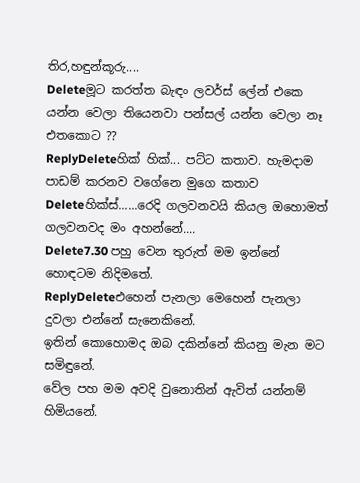තිර,හඳුන්කූරු....
Deleteමූට කරත්ත බැඳං ලවර්ස් ලේන් එකෙ යන්න වෙලා තියෙනවා පන්සල් යන්න වෙලා නෑ එතකොට ??
ReplyDeleteහික් හික්... පට්ට කතාව. හැමදාම පාඩම් කරනව වගේනෙ මුගෙ කතාව
Deleteහික්ස්......රෙදි ගලවනවයි කියල ඔහොමත් ගලවනවද මං අහන්නේ....
Delete7.30 පහු වෙන තුරුත් මම ඉන්නේ හොඳටම නිදිමතේ.
ReplyDeleteඑහෙන් පැනලා මෙහෙන් පැනලා දුවලා එන්නේ සැනෙකිනේ.
ඉතින් කොහොමද ඔබ දකින්නේ කියනු මැන මට සමිඳුනේ.
වේල පහ මම අවදි වුනොතින් ඇවිත් යන්නම් හිමියනේ.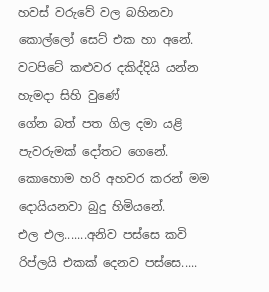හවස් වරුවේ වල බහිනවා කොල්ලෝ සෙට් එක හා අනේ.
වටපිටේ කළුවර දකිද්දියි යන්න හැමදා සිහි වුණේ
ගේන බත් පත ගිල දමා යළි පැවරුමක් දෝතට ගෙනේ.
කොහොම හරි අහවර කරන් මම දොයියනවා බුදු හිමියනේ.
එල එල.......අනිව පස්සෙ කවි රිප්ලයි එකක් දෙනව පස්සෙ.....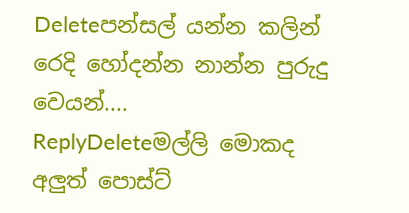Deleteපන්සල් යන්න කලින් රෙදි හෝදන්න නාන්න පුරුදු වෙයන්....
ReplyDeleteමල්ලි මොකද අලුත් පොස්ට්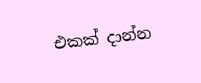එකක් දාන්න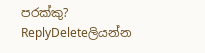පරක්කු?
ReplyDeleteලියන්න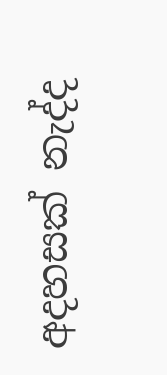අදහසක් නැද්ද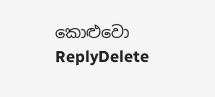කොළුවො
ReplyDelete